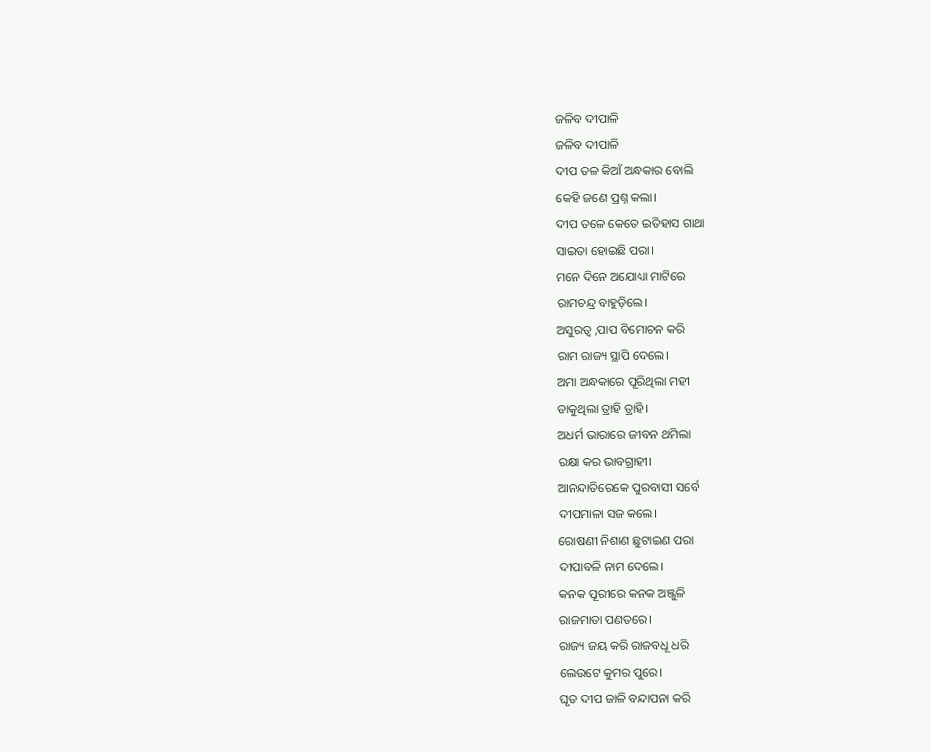ଜଳିବ ଦୀପାଳି
ଜଳିବ ଦୀପାଳି
ଦୀପ ତଳ କିଆଁ ଅନ୍ଧକାର ବୋଲି
କେହି ଜଣେ ପ୍ରଶ୍ନ କଲା।
ଦୀପ ତଳେ କେତେ ଇତିହାସ ଗାଥା
ସାଇତା ହୋଇଛି ପରା।
ମନେ ଦିନେ ଅଯୋଧ୍ୟା ମାଟିରେ
ରାମଚନ୍ଦ୍ର ବାହୁଡ଼ିଲେ।
ଅସୁରତ୍ୱ ,ପାପ ବିମୋଚନ କରି
ରାମ ରାଜ୍ୟ ସ୍ଥାପି ଦେଲେ।
ଅମା ଅନ୍ଧକାରେ ପୂରିଥିଲା ମହୀ
ଡାକୁଥିଲା ତ୍ରାହି ତ୍ରାହି।
ଅଧର୍ମ ଭାରାରେ ଜୀବନ ଥମିଲା
ରକ୍ଷା କର ଭାବଗ୍ରାହୀ।
ଆନନ୍ଦାତିରେକେ ପୁରବାସୀ ସର୍ବେ
ଦୀପମାଳା ସଜ କଲେ।
ରୋଷଣୀ ନିଶାଣ ଛୁଟାଇଣ ପରା
ଦୀପାବଳି ନାମ ଦେଲେ।
କନକ ପୂରୀରେ କନକ ଅଞ୍ଜୁଳି
ରାଜମାତା ପଣତରେ।
ରାଜ୍ୟ ଜୟ କରି ରାଜବଧୂ ଧରି
ଲେଉଟେ କୁମର ପୁରେ।
ଘୃତ ଦୀପ ଜାଳି ବନ୍ଦାପନା କରି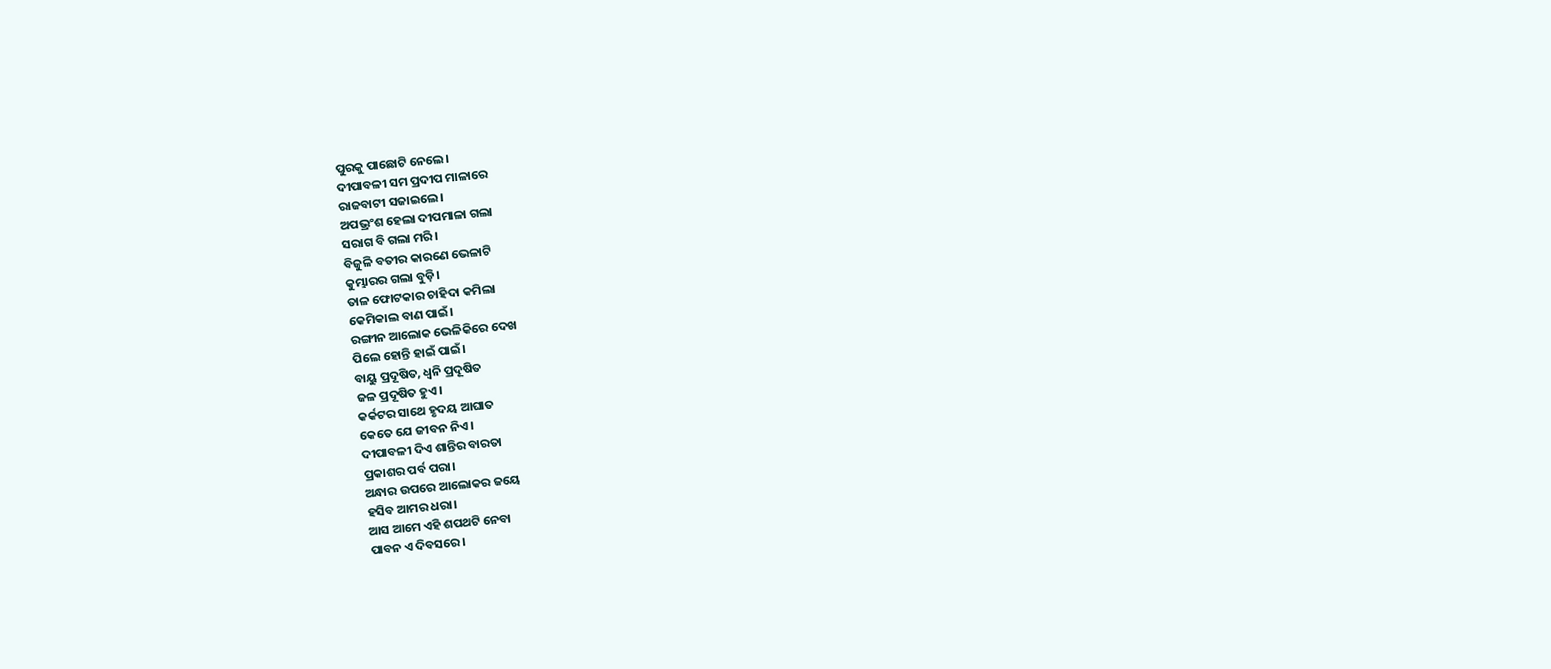ପୁରକୁ ପାଛୋଟି ନେଲେ।
ଦୀପାବଳୀ ସମ ପ୍ରଦୀପ ମାଳାରେ
ରାଜବାଟୀ ସଜାଇଲେ।
ଅପଭ୍ରଂଶ ହେଲା ଦୀପମାଳା ଗଲା
ସରାଗ ବି ଗଲା ମରି।
ବିଜୁଳି ବତୀର କାରଣେ ଭେଳାଟି
କୁମ୍ଭାରର ଗଲା ବୁଡ଼ି।
ତାଳ ଫୋଟକାର ଚାହିଦା କମିଲା
କେମିକାଲ ବାଣ ପାଇଁ।
ରଙ୍ଗୀନ ଆଲୋକ ଭେଳିକିରେ ଦେଖ
ପିଲେ ହୋନ୍ତି ହାଇଁ ପାଇଁ।
ବାୟୁ ପ୍ରଦୂଷିତ, ଧ୍ୱନି ପ୍ରଦୂଷିତ
ଜଳ ପ୍ରଦୂଷିତ ହୁଏ।
କର୍କଟର ସାଥେ ହୃଦୟ ଆଘାତ
କେତେ ଯେ ଜୀବନ ନିଏ।
ଦୀପାବଳୀ ଦିଏ ଶାନ୍ତିର ବାରତା
ପ୍ରକାଶର ପର୍ବ ପରା।
ଅନ୍ଧାର ଉପରେ ଆଲୋକର ଜୟେ
ହସିବ ଆମର ଧରା।
ଆସ ଆମେ ଏହି ଶପଥଟି ନେବା
ପାବନ ଏ ଦିବସରେ।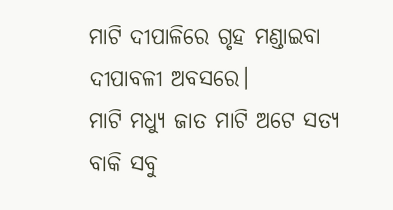ମାଟି ଦୀପାଳିରେ ଗୃହ ମଣ୍ଡାଇବା
ଦୀପାବଳୀ ଅବସରେ।
ମାଟି ମଧ୍ୟୁ ଜାତ ମାଟି ଅଟେ ସତ୍ୟ
ବାକି ସବୁ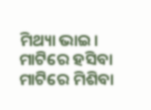ମିଥ୍ୟା ଭାଇ।
ମାଟିରେ ହସିବା ମାଟିରେ ମିଶିବା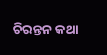ଚିରନ୍ତନ କଥା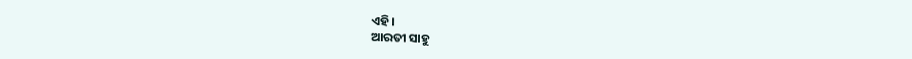ଏହି।
ଆରତୀ ସାହୁ